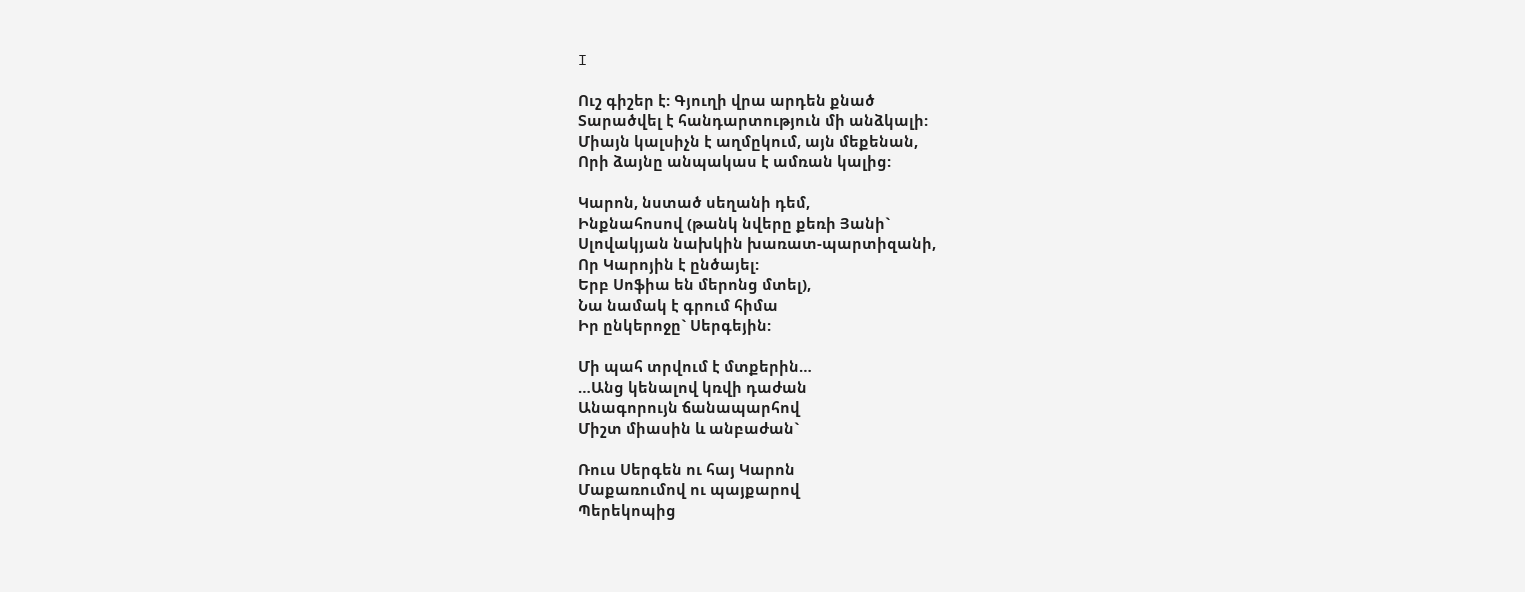I

Ուշ գիշեր է: Գյուղի վրա արդեն քնած
Տարածվել է հանդարտություն մի անձկալի:
Միայն կալսիչն է աղմըկում, այն մեքենան,
Որի ձայնը անպակաս է ամռան կալից:

Կարոն, նստած սեղանի դեմ,
Ինքնահոսով (թանկ նվերը քեռի Յանի`
Սլովակյան նախկին խառատ-պարտիզանի,
Որ Կարոյին է ընծայել:
Երբ Սոֆիա են մերոնց մտել),
Նա նամակ է գրում հիմա
Իր ընկերոջը` Սերգեյին:

Մի պահ տրվում է մտքերին…
…Անց կենալով կռվի դաժան
Անագորույն ճանապարհով
Միշտ միասին և անբաժան`

Ռուս Սերգեն ու հայ Կարոն
Մաքառումով ու պայքարով
Պերեկոպից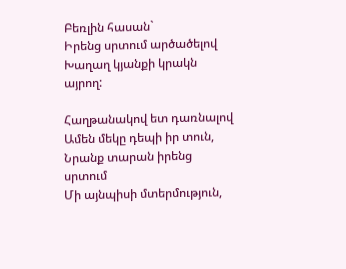Բեռլին հասան`
Իրենց սրտում արծածելով
Խաղաղ կյանքի կրակն այրող:

Հաղթանակով ետ դառնալով
Ամեն մեկը դեպի իր տուն,
Նրանք տարան իրենց սրտում
Մի այնպիսի մտերմություն,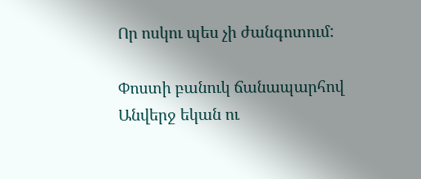Որ ոսկու պես չի ժանգոտում:

Փոստի բանուկ ճանապարհով
Անվերջ եկան ու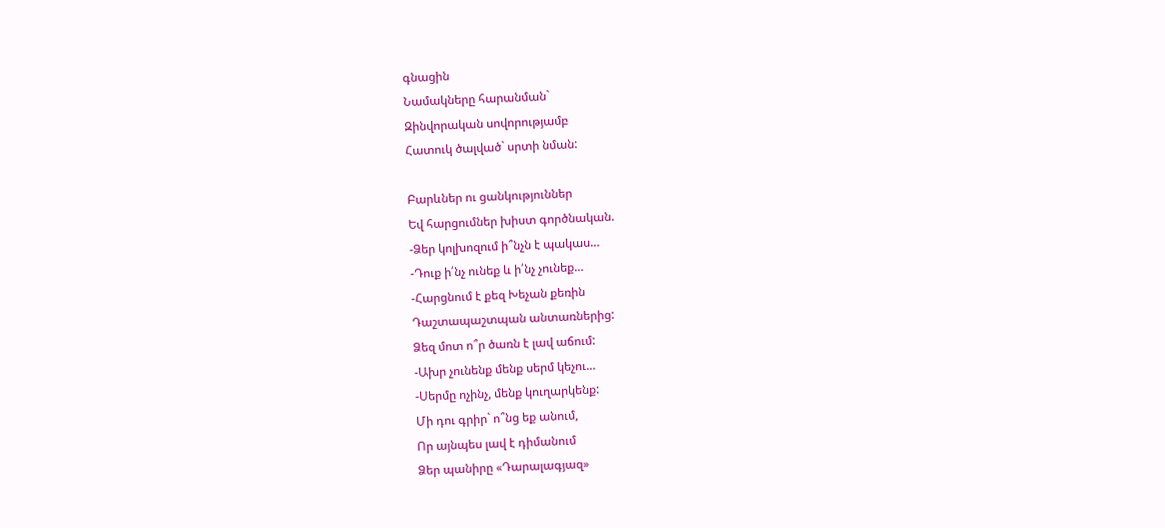գնացին
Նամակները հարանման`
Զինվորական սովորությամբ
Հատուկ ծալված` սրտի նման:

Բարևներ ու ցանկություններ
Եվ հարցումներ խիստ գործնական.
-Ձեր կոլխոզում ի՞նչն է պակաս…
-Դուք ի՛նչ ունեք և ի՛նչ չունեք…
-Հարցնում է քեզ Խեչան քեռին
Դաշտապաշտպան անտառներից:
Ձեզ մոտ ո՞ր ծառն է լավ աճում:
-Ախր չունենք մենք սերմ կեչու…
-Սերմը ոչինչ, մենք կուղարկենք:
Մի դու գրիր` ո՞նց եք անում,
Որ այնպես լավ է դիմանում
Ձեր պանիրը «Դարալագյազ»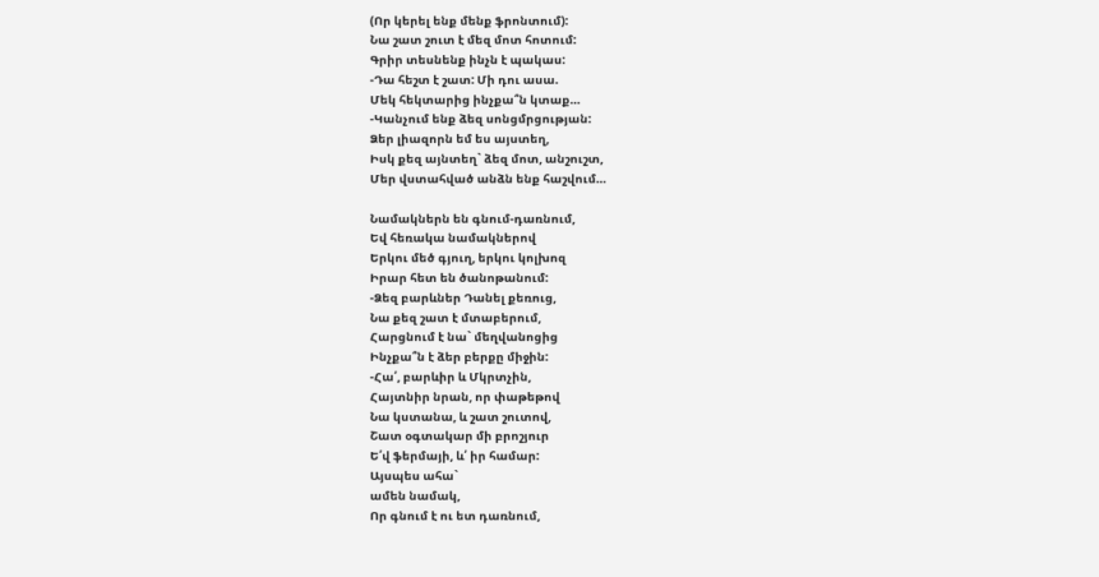(Որ կերել ենք մենք ֆրոնտում):
Նա շատ շուտ է մեզ մոտ հոտում:
Գրիր տեսնենք ինչն է պակաս:
-Դա հեշտ է շատ: Մի դու ասա.
Մեկ հեկտարից ինչքա՞ն կտաք…
-Կանչում ենք ձեզ սոնցմրցության:
Ձեր լիազորն եմ ես այստեղ,
Իսկ քեզ այնտեղ` ձեզ մոտ, անշուշտ,
Մեր վստահված անձն ենք հաշվում…

Նամակներն են գնում-դառնում,
Եվ հեռակա նամակներով
Երկու մեծ գյուղ, երկու կոլխոզ
Իրար հետ են ծանոթանում:
-Ձեզ բարևներ Դանել քեռուց,
Նա քեզ շատ է մտաբերում,
Հարցնում է նա` մեղվանոցից
Ինչքա՞ն է ձեր բերքը միջին:
-Հա՛, բարևիր և Մկրտչին,
Հայտնիր նրան, որ փաթեթով
Նա կստանա, և շատ շուտով,
Շատ օգտակար մի բրոշյուր
Ե՛վ ֆերմայի, և՛ իր համար:
Այսպես ահա`
ամեն նամակ,
Որ գնում է ու ետ դառնում,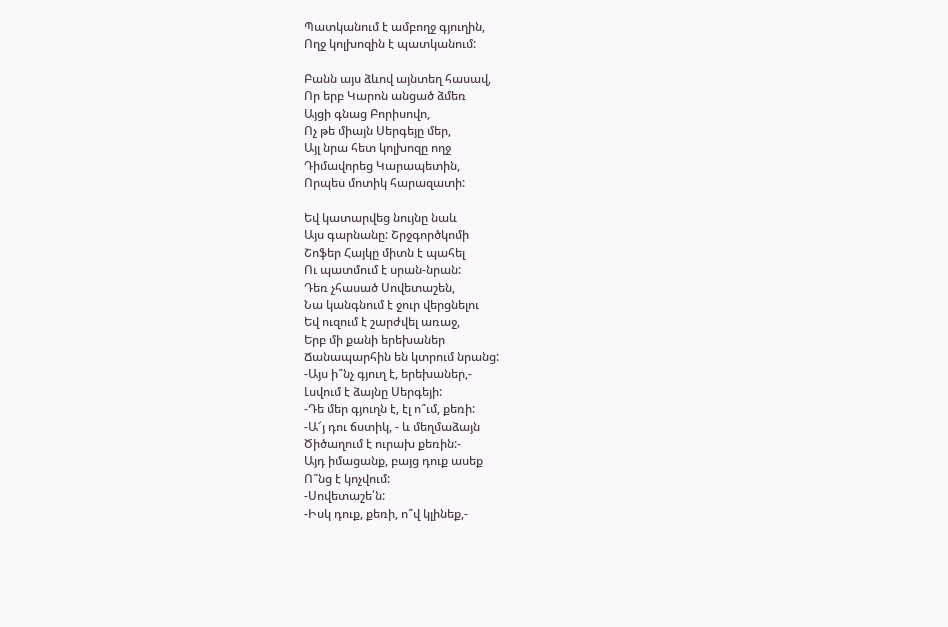Պատկանում է ամբողջ գյուղին,
Ողջ կոլխոզին է պատկանում:

Բանն այս ձևով այնտեղ հասավ,
Որ երբ Կարոն անցած ձմեռ
Այցի գնաց Բորիսովո,
Ոչ թե միայն Սերգեյը մեր,
Այլ նրա հետ կոլխոզը ողջ
Դիմավորեց Կարապետին,
Որպես մոտիկ հարազատի:

Եվ կատարվեց նույնը նաև
Այս գարնանը: Շրջգործկոմի
Շոֆեր Հայկը միտն է պահել
Ու պատմում է սրան-նրան:
Դեռ չհասած Սովետաշեն,
Նա կանգնում է ջուր վերցնելու
Եվ ուզում է շարժվել առաջ,
Երբ մի քանի երեխաներ
Ճանապարհին են կտրում նրանց:
-Այս ի՞նչ գյուղ է, երեխաներ,-
Լսվում է ձայնը Սերգեյի:
-Դե մեր գյուղն է, էլ ո՞ւմ, քեռի:
-Ա՜յ դու ճստիկ, - և մեղմաձայն
Ծիծաղում է ուրախ քեռին:-
Այդ իմացանք, բայց դուք ասեք
Ո՞նց է կոչվում:
-Սովետաշե՛ն:
-Իսկ դուք, քեռի, ո՞վ կլինեք,-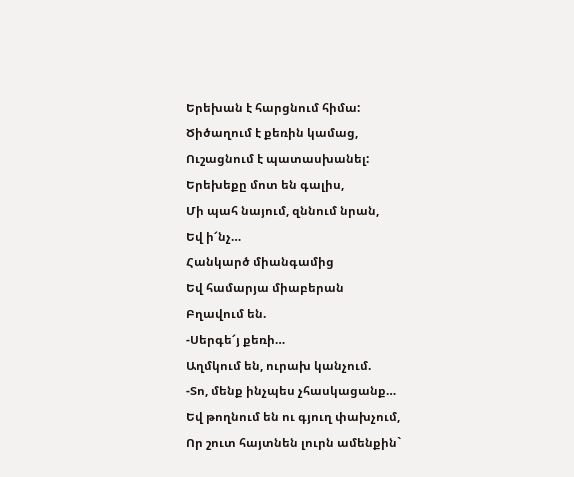Երեխան է հարցնում հիմա:
Ծիծաղում է քեռին կամաց,
Ուշացնում է պատասխանել:
Երեխեքը մոտ են գալիս,
Մի պահ նայում, զննում նրան,
Եվ ի՜նչ…
Հանկարծ միանգամից
Եվ համարյա միաբերան
Բղավում են.
-Սերգե՜յ քեռի…
Աղմկում են, ուրախ կանչում.
-Տո, մենք ինչպես չհասկացանք…
Եվ թողնում են ու գյուղ փախչում,
Որ շուտ հայտնեն լուրն ամենքին`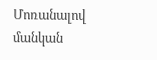Մոռանալով մանկան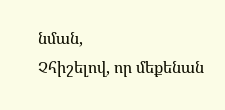նման,
Չհիշելով, որ մեքենան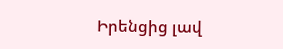Իրենցից լավ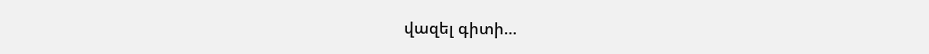վազել գիտի…